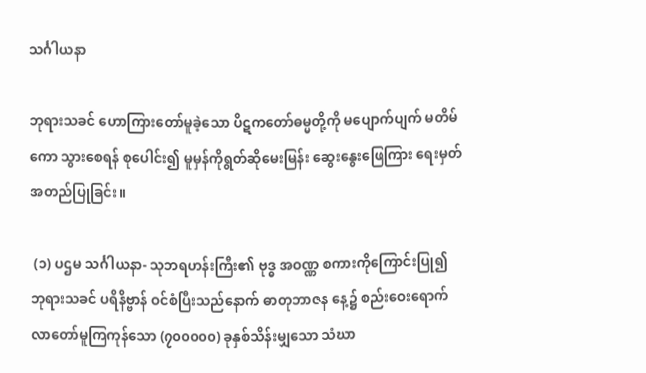သင်္ဂါယနာ

ဘုရားသခင် ဟောကြားတော်မူခဲ့သော ပိဋကတော်ဓမ္မတို့ကို မပျောက်ပျက် မတိမ်ကော သွားစေရန် စုပေါင်း၍ မူမှန်ကိုရွတ်ဆိုမေးမြန်း ဆွေးနွေးဖြေကြား ရေးမှတ်အတည်ပြုခြင်း။

 (၁) ပဌမ သင်္ဂါယနာ- သုဘရဟန်းကြီး၏ ဗုဒ္ဓ အဝဏ္ဏ စကားကိုကြောင်းပြု၍ ဘုရားသခင် ပရိနိဗ္ဗာန် ဝင်စံပြီးသည်နောက် ဓာတုဘာဇန နေ့၌ စည်းဝေးရောက်လာတော်မူကြကုန်သော (၇၀၀၀၀၀) ခုနှစ်သိန်းမျှသော သံဃာ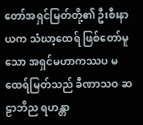တော်အရှင်မြတ်တို့၏ ဦးစီးနာယက သံဃာ့ထေရ် ဖြစ်တော်မူသော အရှင်မဟာကဿပ မထေရ်မြတ်သည် ခီဏာသဝ ဆဠာဘိည ရဟန္တာ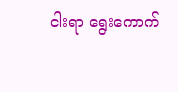ငါးရာ ရွေးကောက်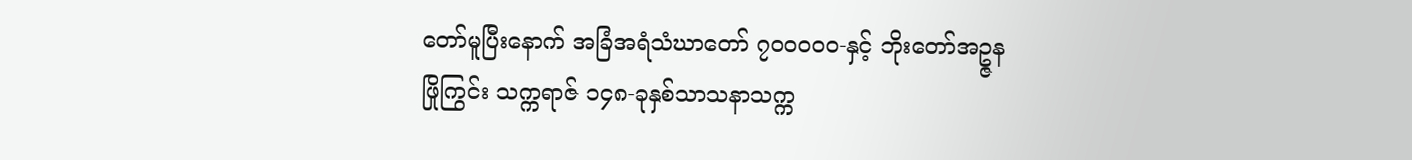တော်မူပြီးနောက် အခြံအရံသံဃာတော် ၇၀၀၀၀၀-နှင့် ဘိုးတော်အဥ္ဇနဖြိုကြွင်း သက္ကရာဇ် ၁၄၈-ခုနှစ်သာသနာသက္က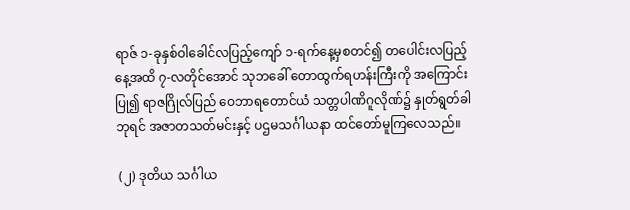ရာဇ် ၁-ခုနှစ်ဝါခေါင်လပြည့်ကျော် ၁-ရက်နေ့မှစတင်၍ တပေါင်းလပြည့်နေ့အထိ ၇-လတိုင်အောင် သုဘခေါ် တောထွက်ရဟန်းကြီးကို အကြောင်းပြု၍ ရာဇဂြိုလ်ပြည် ဝေဘာရတောင်ယံ သတ္တပါဏိဂူလိုဏ်၌ နှုတ်ရွတ်ခါ ဘုရင် အဇာတသတ်မင်းနှင့် ပဌမသင်္ဂါယနာ ထင်တော်မူကြလေသည်။

 (၂) ဒုတိယ သင်္ဂါယ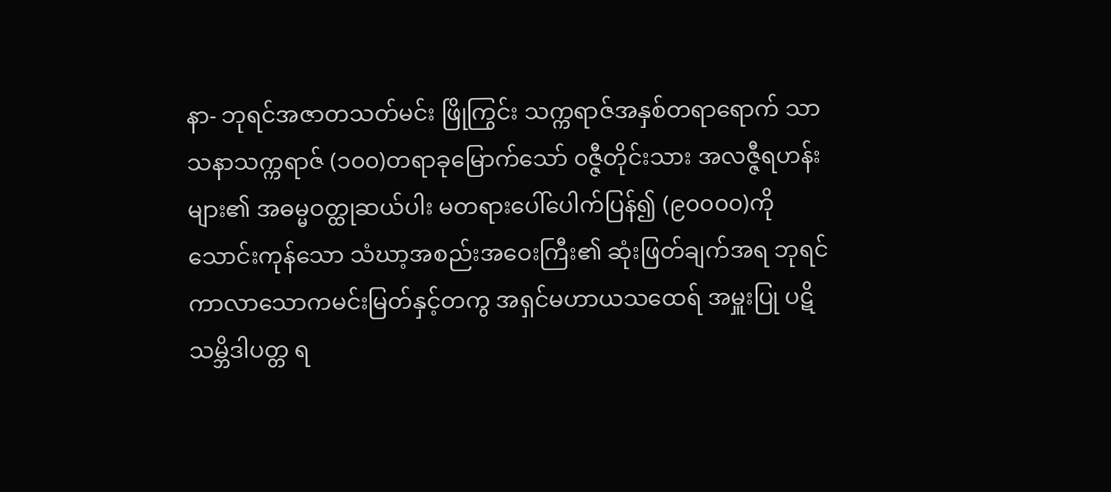နာ- ဘုရင်အဇာတသတ်မင်း ဖြိုကြွင်း သက္ကရာဇ်အနှစ်တရာရောက် သာသနာသက္ကရာဇ် (၁၀၀)တရာခုမြောက်သော် ၀ဇ္ဇီတိုင်းသား အလဇ္ဇီရဟန်းများ၏ အဓမ္မဝတ္ထုဆယ်ပါး မတရားပေါ်ပေါက်ပြန်၍ (၉၀၀၀၀)ကိုသောင်းကုန်သော သံဃာ့အစည်းအဝေးကြီး၏ ဆုံးဖြတ်ချက်အရ ဘုရင် ကာလာသောကမင်းမြတ်နှင့်တကွ အရှင်မဟာယသထေရ် အမှူးပြု ပဋိသမ္ဘိဒါပတ္တ ရ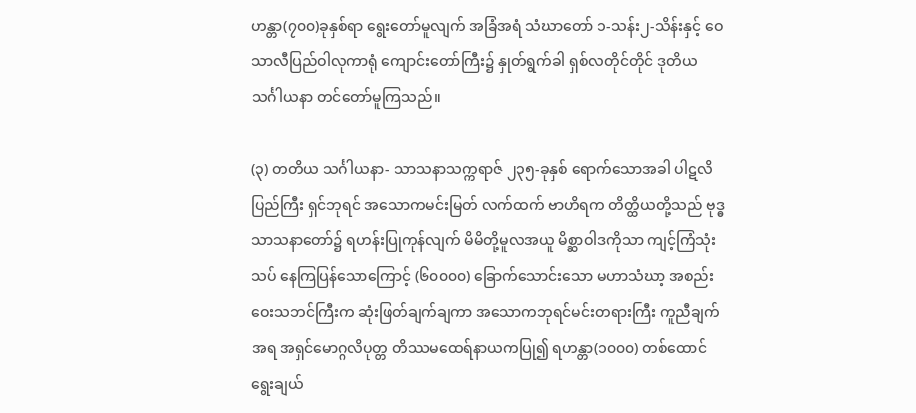ဟန္တာ(၇၀၀)ခုနှစ်ရာ ရွေးတော်မူလျက် အခြံအရံ သံဃာတော် ၁-သန်း၂-သိန်းနှင့် ဝေသာလီပြည်ဝါလုကာရုံ ကျောင်းတော်ကြီး၌ နှုတ်ရွက်ခါ ရှစ်လတိုင်တိုင် ဒုတိယသင်္ဂါယနာ တင်တော်မူကြသည်။

(၃) တတိယ သင်္ဂါယနာ- သာသနာသက္ကရာဇ် ၂၃၅-ခုနှစ် ရောက်သောအခါ ပါဋလိပြည်ကြီး ရှင်ဘုရင် အသောကမင်းမြတ် လက်ထက် ဗာဟိရက တိတ္ထိယတို့သည် ဗုဒ္ဓသာသနာတော်၌ ရဟန်းပြုကုန်လျက် မိမိတို့မူလအယူ မိစ္ဆာဝါဒကိုသာ ကျင့်ကြံသုံးသပ် နေကြပြန်သောကြောင့် (၆၀၀၀၀) ခြောက်သောင်းသော မဟာသံဃာ့ အစည်းဝေးသဘင်ကြီးက ဆုံးဖြတ်ချက်ချကာ အသောကဘုရင်မင်းတရားကြီး ကူညီချက်အရ အရှင်မောဂ္ဂလိပုတ္တ တိဿမထေရ်နာယကပြု၍ ရဟန္တာ(၁၀၀၀) တစ်ထောင် ရွေးချယ်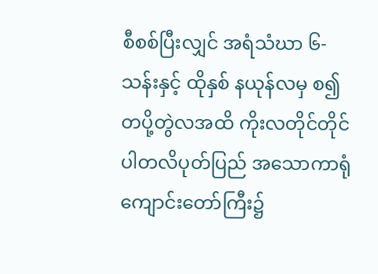စီစစ်ပြီးလျှင် အရံသံဃာ ၆-သန်းနှင့် ထိုနှစ် နယုန်လမှ စ၍ တပို့တွဲလအထိ ကိုးလတိုင်တိုင် ပါတလိပုတ်ပြည် အသောကာရုံကျောင်းတော်ကြီး၌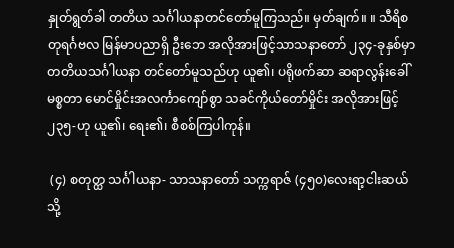နှုတ်ရွတ်ခါ တတိယ သင်္ဂါယနာတင်တော်မူကြသည်။ မှတ်ချက်။ ။ သီရိစတုရင်္ဂဗလ မြန်မာပညာရှိ ဦးဘေ အလိုအားဖြင့်သာသနာတော် ၂၃၄-ခုနှစ်မှာ တတိယသင်္ဂါယနာ တင်တော်မူသည်ဟု ယူ၏၊ ပရိုဖက်ဆာ ဆရာလွန်းခေါ် မစ္စတာ မောင်မှိုင်းအလင်္ကာကျော်စွာ သခင်ကိုယ်တော်မှိုင်း အလိုအားဖြင့် ၂၃၅-ဟု ယူ၏၊ ရေး၏၊ စီစစ်ကြပါကုန်။

 (၄) စတုတ္ထ သင်္ဂါယနာ- သာသနာတော် သက္ကရာဇ် (၄၅၀)လေးရာ့ငါးဆယ်သို့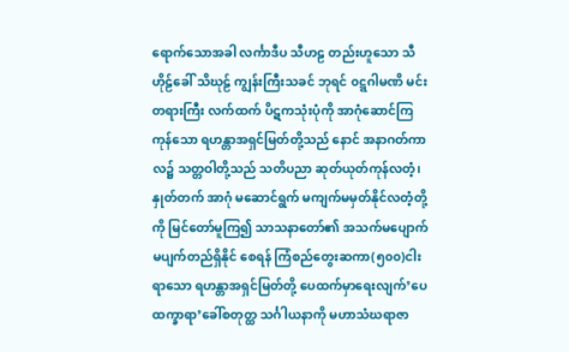ရောက်သောအခါ လင်္ကာဒီပ သီဟဠ တည်းဟူသော သီဟိုဠ်ခေါ် သိဃုဠ် ကျွန်းကြီးသခင် ဘုရင် ၀ဋ္ဋဂါမဏိ မင်းတရားကြီး လက်ထက် ပိဋကသုံးပုံကို အာဂုံဆောင်ကြကုန်သော ရဟန္တာအရှင်မြတ်တို့သည် နောင် အနာဂတ်ကာလ၌ သတ္တဝါတို့သည် သတိပညာ ဆုတ်ယုတ်ကုန်လတံ့၊ နှုတ်တက် အာဂုံ မဆောင်ရွက် မကျက်မမှတ်နိုင်လတံ့တို့ကို မြင်တော်မူကြ၍ သာသနာတော်၏ အသက်မပျောက်မပျက်တည်ရှိနိုင် စေရန် ကြံစည်တွေးဆကာ(၅၀၀)ငါးရာသော ရဟန္တာအရှင်မြတ်တို့ ပေထက်မှာရေးလျက်’ပေထက္ခာရာ’ခေါ်စတုတ္ထ သင်္ဂါယနာကို မဟာသံဃရာဇာ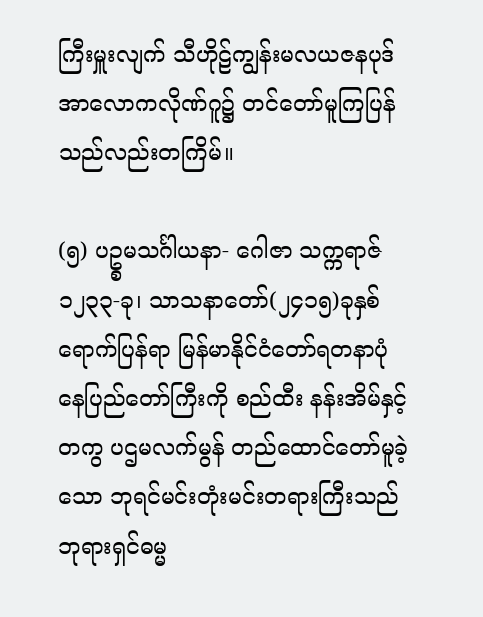ကြီးမှူးလျက် သီဟိုဠ်ကျွန်းမလယဇနပုဒ် အာလောကလိုဏ်ဂူ၌ တင်တော်မူကြပြန်သည်လည်းတကြိမ်။

(၅) ပဥ္စမသင်္ဂါယနာ- ဂေါဇာ သက္ကရာဇ် ၁၂၃၃-ခု၊ သာသနာတော်(၂၄၁၅)ခုနှစ် ရောက်ပြန်ရာ မြန်မာနိုင်ငံတော်ရတနာပုံ နေပြည်တော်ကြီးကို စည်ထီး နန်းအိမ်နှင့်တကွ ပဌမလက်မွန် တည်ထောင်တော်မူခဲ့သော ဘုရင်မင်းတုံးမင်းတရားကြီးသည် ဘုရားရှင်ဓမ္မ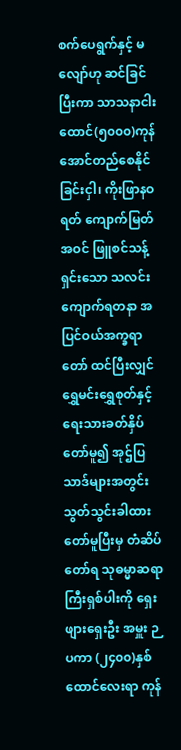စက်ပေရွက်နှင့် မလျော်ဟု ဆင်ခြင်ပြီးကာ သာသနာငါးထောင်(၅၀၀၀)ကုန်အောင်တည်စေနိုင်ခြင်းငှါ၊ ကိုးဖြာနဝရတ် ကျောက်မြတ်အဝင် ဖြူစင်သန့်ရှင်းသော သလင်းကျောက်ရတနာ အပြင်ဝယ်အက္ခရာတော် ထင်ပြီးလျှင် ရွှေမင်းရွှေစုတ်နှင့် ရေးသားခတ်နှိပ်တော်မူ၍ အုဌ်ပြသာဒ်များအတွင်း သွတ်သွင်းခါထားတော်မူပြီးမှ တံဆိပ်တော်ရ သုဓမ္မာဆရာကြီးရှစ်ပါးကို ရှေးဖျားရှေးဦး အမှူး ဉပကာ (၂၄၀၀)နှစ်ထောင်လေးရာ ကုန်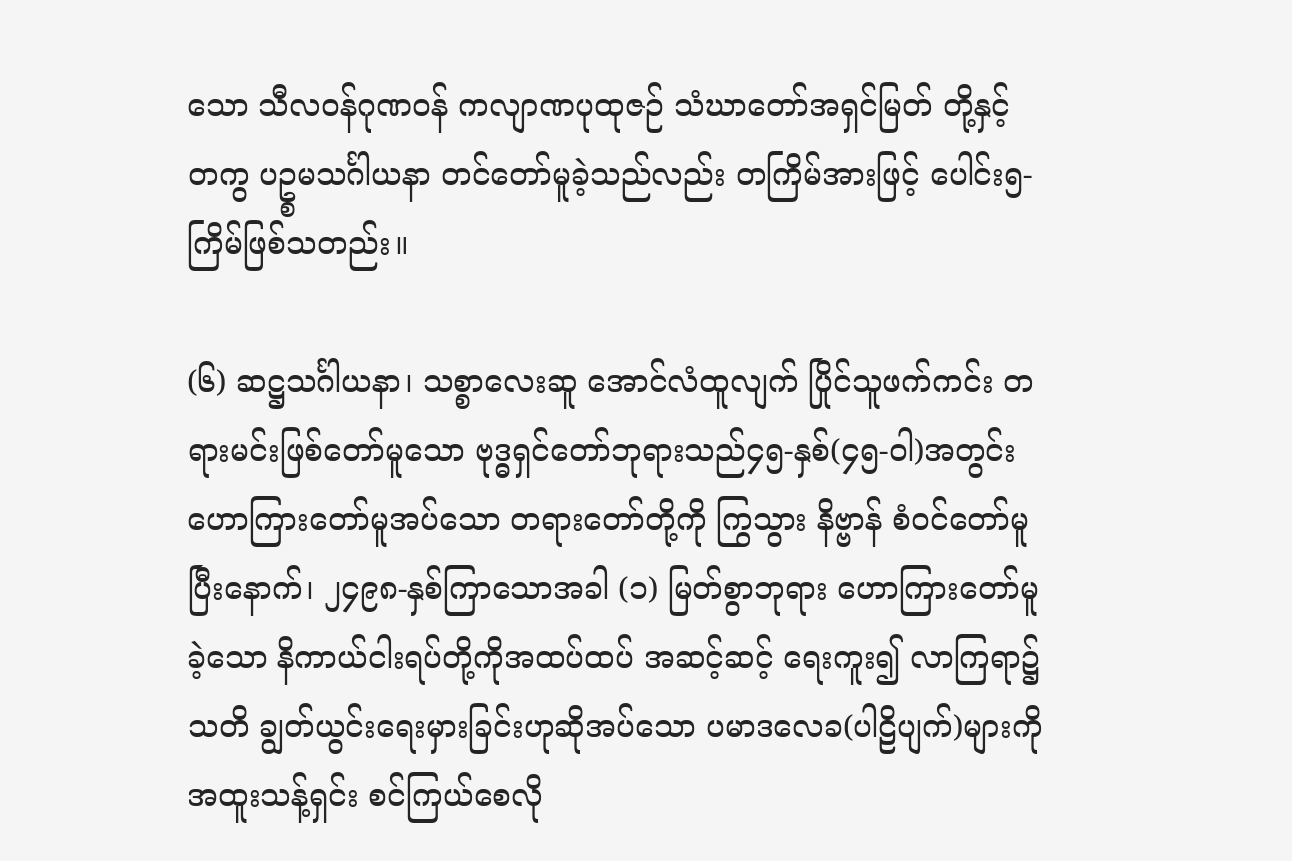သော သီလဝန်ဂုဏဝန် ကလျာဏပုထုဇဉ် သံဃာတော်အရှင်မြတ် တို့နှင့် တကွ ပဥ္စမသင်္ဂါယနာ တင်တော်မူခဲ့သည်လည်း တကြိမ်အားဖြင့် ပေါင်း၅-ကြိမ်ဖြစ်သတည်း။

(၆) ဆဋ္ဌသင်္ဂါယနာ၊ သစ္စာလေးဆူ အောင်လံထူလျက် ပြိုင်သူဖက်ကင်း တရားမင်းဖြစ်တော်မူသော ဗုဒ္ဓရှင်တော်ဘုရားသည်၄၅-နှစ်(၄၅-ဝါ)အတွင်း ဟောကြားတော်မူအပ်သော တရားတော်တို့ကို ကြွသွား နိဗ္ဗာန် စံဝင်တော်မူပြီးနောက်၊ ၂၄၉၈-နှစ်ကြာသောအခါ (၁) မြတ်စွာဘုရား ဟောကြားတော်မူခဲ့သော နိကာယ်ငါးရပ်တို့ကိုအထပ်ထပ် အဆင့်ဆင့် ရေးကူး၍ လာကြရာ၌သတိ ချွတ်ယွင်းရေးမှားခြင်းဟုဆိုအပ်သော ပမာဒလေခ(ပါဠိပျက်)များကိုအထူးသန့်ရှင်း စင်ကြယ်စေလို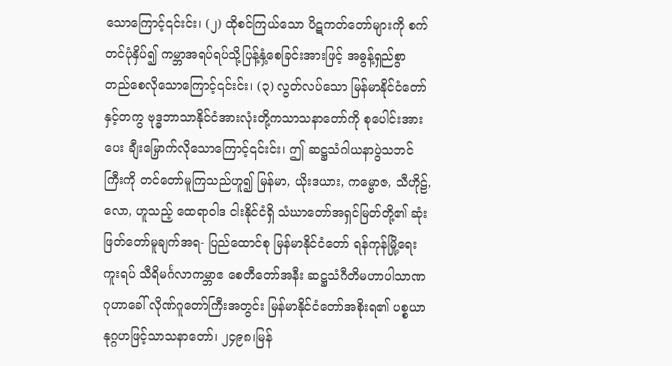သောကြောင့်၎င်းင်း၊ (၂) ထိုစင်ကြယ်သော ပိဋကတ်တော်များကို စက်တင်ပုံနှိပ်၍ ကမ္ဘာအရပ်ရပ်သို့ပြန့်နှံ့စေခြင်းအားဖြင့် အဓွန့်ရှည်စွာ တည်စေလိုသောကြောင့်၎င်းင်း၊ (၃) လွတ်လပ်သော မြန်မာနိုင်ငံတော်နှင့်တကွ ဗုဒ္ဓဘာသာနိုင်ငံအားလုံးတို့ကသာသနာတော်ကို စုပေါင်းအားပေး ချီးမြှောက်လိုသောကြောင့်၎င်းင်း၊ ဤ ဆဋ္ဌသံဂါယနာပွဲသဘင်ကြီးကို တင်တော်မူကြသည်ဟူ၍ မြန်မာ, ယိုးဒယား, ကမ္ဗောဇ, သီဟိုဠ်, လော, ဟူသည့် ထေရာဝါဒ ငါးနိုင်ငံရှိ သံဃာတော်အရှင်မြတ်တို့၏ ဆုံးဖြတ်တော်မူချက်အရ- ပြည်ထောင်စု မြန်မာနိုင်ငံတော် ရန်ကုန်မြို့ရေးကူးရပ် သီရိမင်္ဂလာကမ္ဘာဧ စေတီတော်အနီး ဆဋ္ဌသံဂီတိမဟာပါသာဏ ဂုဟာခေါ် လိုဏ်ဂူတော်ကြီးအတွင်း မြန်မာနိုင်ငံတော်အစိုးရ၏ ပစ္စယာနုဂ္ဂဟဖြင့်သာသနာတော်၊ ၂၄၉၈၊မြန်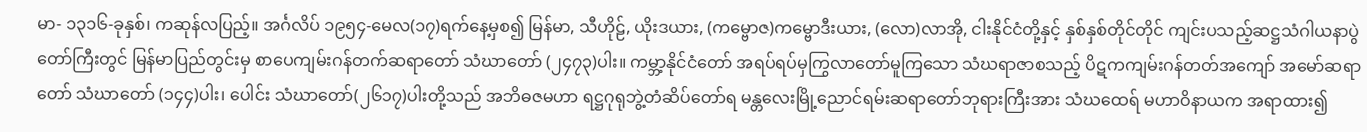မာ- ၁၃၁၆-ခုနှစ်၊ ကဆုန်လပြည့်။ အင်္ဂလိပ် ၁၉၅၄-မေလ(၁၇)ရက်နေ့မှစ၍ မြန်မာ, သီဟိုဠ်, ယိုးဒယား, (ကမ္ဗောဇ)ကမ္ဗောဒီးယား, (လော)လာအို, ငါးနိုင်ငံတို့နှင့် နှစ်နှစ်တိုင်တိုင် ကျင်းပသည့်ဆဋ္ဌသံဂါယနာပွဲတော်ကြီးတွင် မြန်မာပြည်တွင်းမှ စာပေကျမ်းဂန်တက်ဆရာတော် သံဃာတော် (၂၄၇၃)ပါး။ ကမ္ဘာ့နိုင်ငံတော် အရပ်ရပ်မှကြွလာတော်မူကြသော သံဃရာဇာစသည့် ပိဋကကျမ်းဂန်တတ်အကျော် အမော်ဆရာတော် သံဃာတော် (၁၄၄)ပါး၊ ပေါင်း သံဃာတော်(၂၆၁၇)ပါးတို့သည် အဘိဓဇမဟာ ရဋ္ဌဂုရုဘွဲ့တံဆိပ်တော်ရ မန္တလေးမြို့ညောင်ရမ်းဆရာတော်ဘုရားကြီးအား သံဃထေရ် မဟာဝိနာယက အရာထား၍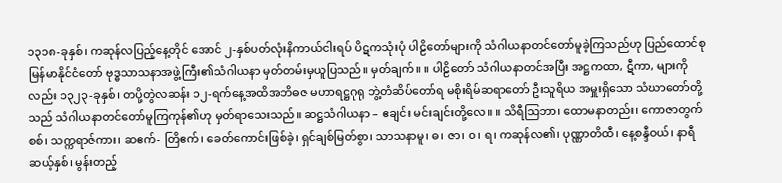၁၃၁၈-ခုနှစ်၊ ကဆုန်လပြည့်နေ့တိုင် အောင် ၂-နှစ်ပတ်လုံးနိကာယ်ငါးရပ် ပိဋကသုံးပုံ ပါဠိတော်များကို သံဂါယနာတင်တော်မူခဲ့ကြသည်ဟု ပြည်ထောင်စုမြန်မာနိုင်ငံတော် ဗုဒ္ဓသာသနာအဖွဲ့ကြီး၏သံဂါယနာ မှတ်တမ်းမှယူပြသည်။ မှတ်ချက်။ ။ ပါဠိတော် သံဂါယနာတင်အပြီး အဋ္ဌကထာ, ဋီကာ, များကိုလည်း ၁၃၂၃-ခုနှစ်၊ တပို့တွဲလဆန်း ၁၂-ရက်နေ့အထိအဘိဓဇ မဟာရဋ္ဌဂုရု ဘွဲ့တံဆိပ်တော်ရ မစိုးရိမ်ဆရာတော် ဦးသူရိယ အမှူးရှိသော သံဃာတော်တို့သည် သံဂါယနာတင်တော်မူကြကုန်၏ဟု မှတ်ရာသေးသည်။ ဆဋ္ဌသံဂါယနာ – ဧချင်း မင်းချင်းတို့လေ။ ။ သိရီသြဘာ၊ ထောမနာတည်း၊ ကောဇာတွက်စစ်၊ သက္ကရာဇ်ကား၊ ဆဧက်- တြိဧက်၊ ခေတ်ကောင်းဖြစ်ခဲ့၊ ရှင်ချစ်မြတ်စွာ၊ သာသနာမူ၊ ဓ၊ ဇာ၊ ၀၊ ရ၊ ကဆုန်လ၏၊ ပုဏ္ဏာတိထီ၊ နေ့စန္ဒီဝယ်၊ နာရီဆယ့်နှစ်၊ မွန်းတည့်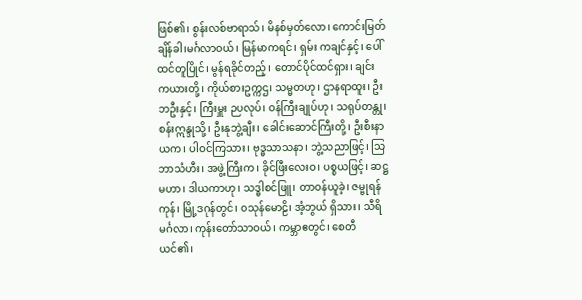ဖြစ်၏၊ စွန်းလစ်ဗာရာသ်၊ မိနစ်မှတ်လော၊ ကောင်းမြတ်ချိန်ခါ၊မင်္ဂလာဝယ်၊ မြန်မာကရင်၊ ရှမ်း ကချင်နှင့်၊ ပေါ်ထင်တူပြိုင်၊ မွန်ရခိုင်တည့်၊ တောင်ပိုင်ထင်ရှား၊ ချင်း ကယားတို့၊ ကိုယ်စားဥက္ကဌ၊ သမ္မတဟု၊ ဌာနရာထူး၊ ဦးဘဦးနှင့်၊ ကြီးမှူး ဉပလုပ်၊ ဝန်ကြီးချုပ်ဟု၊ သရုပ်တန္တု၊ စန်းဣန္ဒုသို့၊ ဦးနုဘွဲ့ချီး၊ ခေါင်းဆောင်ကြီးတို့၊ ဦးစီးနာယက၊ ပါဝင်ကြသား၊ ဗုဒ္ဓသာသနာ၊ ဘွဲ့သညာဖြင့်၊ သြဘာသံဟီး၊ အဖွဲ့ကြီးက၊ ခိုင်ဖြီးလေးဝ၊ ပစ္စယဖြင့်၊ ဆဋ္ဌမဟာ၊ ဒါယကာဟု၊ သဒ္ဓါစင်ဖြူ၊ တာဝန်ယူခဲ့၊ ဇမ္ဗုရန်ကုန်၊ မြို့ဒဂုန်တွင်၊ ၀သုန်မောဠိ၊ အံ့ဘွယ် ရှိသား၊ သီရိမင်္ဂလာ၊ ကုန်းတော်သာဝယ်၊ ကမ္ဘာဧတွင်၊ စေတီယင်၏၊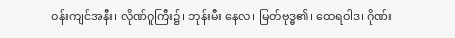ဝန်းကျင်အနီး၊ လိုဏ်ဂူကြီး၌၊ ဘုန်းမီး နေလ၊ မြတ်ဗုဒ္ဓ၏၊ ထေရဝါဒ၊ ဂိုဏ်း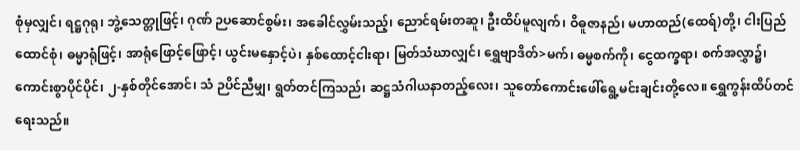စုံမှလျှင်၊ ရဋ္ဌဂုရု၊ ဘွဲ့သေတ္တုဖြင့်၊ ဂုဏ် ဉပဆောင်စွမ်း၊ အခေါင်လွှမ်းသည့်၊ ညောင်ရမ်းတဆူ၊ ဦးထိပ်မူလျက်၊ ဝိဓူဇာနည်၊ မဟာထည်(ထေရ်)တို့၊ ငါးပြည်ထောင်စုံ၊ ဓမ္မာရုံဖြင့်၊ အာရုံဖြောင့်ဖြောင့်၊ ယွင်းမနှောင့်ပဲ၊ နှစ်ထောင့်ငါးရာ၊ မြတ်သံဃာလျှင်၊ ရွှေဗျာဒိတ်>မက်၊ ဓမ္မစက်ကို၊ ငွေထက္ခရာ၊ စက်အလွှာ၌၊ ကောင်းစွာပိုင်ပိုင်၊ ၂-နှစ်တိုင်အောင်၊ သံ ဉပိင်ညီမျှ၊ ရွတ်တင်ကြသည်၊ ဆဋ္ဌသံဂါယနာတည့်လေး၊ သူတော်ကောင်းဖေါ်ရွေ့မင်းချင်းတို့လေ။ ရွှေကွန်းထိပ်တင်ရေးသည်။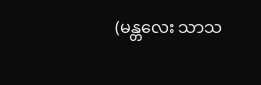(မန္တလေး သာသ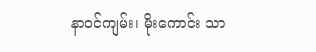နာဝင်ကျမ်း၊ မိုးကောင်း သာ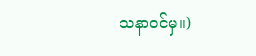သနာဝင်မှ။)